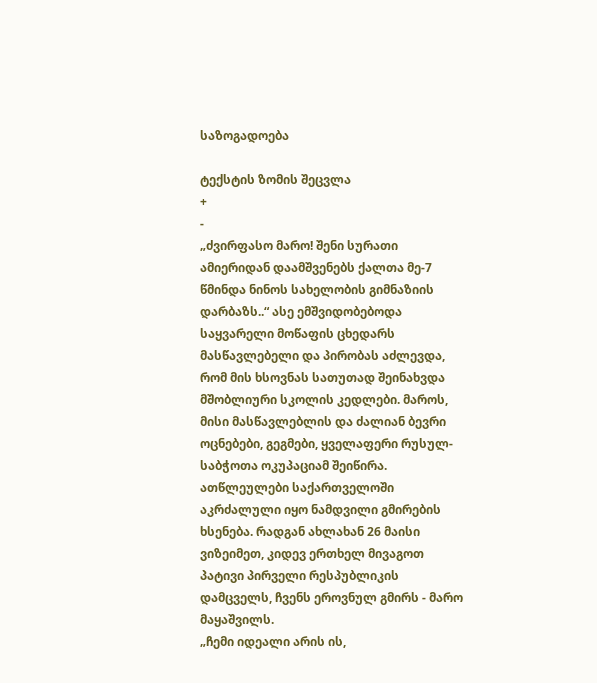საზოგადოება

ტექსტის ზომის შეცვლა
+
-
„ძვირფასო მარო! შენი სურათი ამიერიდან დაამშვენებს ქალთა მე-7 წმინდა ნინოს სახელობის გიმნაზიის დარბაზს..“ ასე ემშვიდობებოდა საყვარელი მოწაფის ცხედარს მასწავლებელი და პირობას აძლევდა, რომ მის ხსოვნას სათუთად შეინახვდა მშობლიური სკოლის კედლები. მაროს, მისი მასწავლებლის და ძალიან ბევრი ოცნებები, გეგმები, ყველაფერი რუსულ-საბჭოთა ოკუპაციამ შეიწირა. ათწლეულები საქართველოში აკრძალული იყო ნამდვილი გმირების ხსენება. რადგან ახლახან 26 მაისი ვიზეიმეთ, კიდევ ერთხელ მივაგოთ პატივი პირველი რესპუბლიკის დამცველს, ჩვენს ეროვნულ გმირს - მარო მაყაშვილს.
„ჩემი იდეალი არის ის,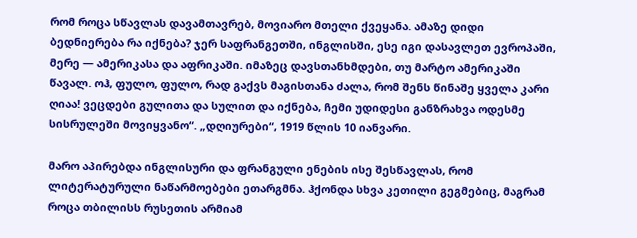რომ როცა სწავლას დავამთავრებ, მოვიარო მთელი ქვეყანა. ამაზე დიდი ბედნიერება რა იქნება? ჯერ საფრანგეთში, ინგლისში, ესე იგი დასავლეთ ევროპაში, მერე — ამერიკასა და აფრიკაში. იმაზეც დავსთანხმდები, თუ მარტო ამერიკაში წავალ. ოჰ, ფულო, ფულო, რად გაქვს მაგისთანა ძალა, რომ შენს წინაშე ყველა კარი ღიაა! ვეცდები გულითა და სულით და იქნება, ჩემი უდიდესი განზრახვა ოდესმე სისრულეში მოვიყვანო“. „დღიურები“, 1919 წლის 10 იანვარი.

მარო აპირებდა ინგლისური და ფრანგული ენების ისე შესწავლას, რომ ლიტერატურული ნაწარმოებები ეთარგმნა. ჰქონდა სხვა კეთილი გეგმებიც, მაგრამ როცა თბილისს რუსეთის არმიამ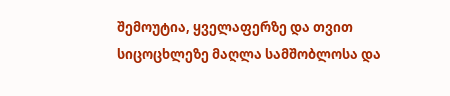შემოუტია, ყველაფერზე და თვით სიცოცხლეზე მაღლა სამშობლოსა და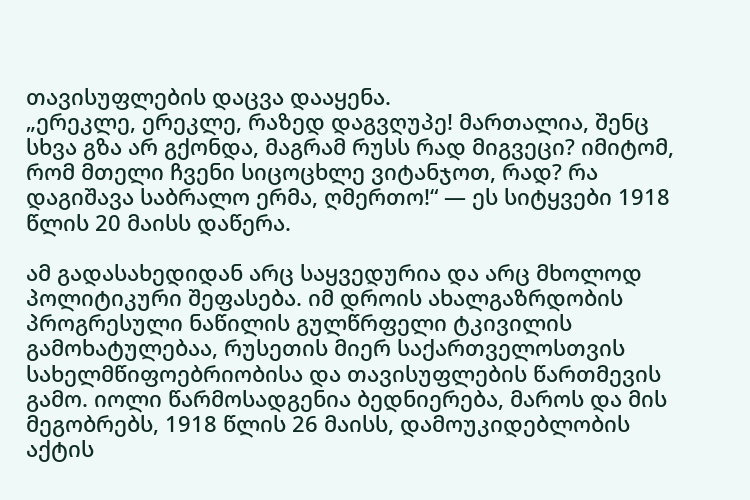თავისუფლების დაცვა დააყენა.
„ერეკლე, ერეკლე, რაზედ დაგვღუპე! მართალია, შენც სხვა გზა არ გქონდა, მაგრამ რუსს რად მიგვეცი? იმიტომ, რომ მთელი ჩვენი სიცოცხლე ვიტანჯოთ, რად? რა დაგიშავა საბრალო ერმა, ღმერთო!“ — ეს სიტყვები 1918 წლის 20 მაისს დაწერა.

ამ გადასახედიდან არც საყვედურია და არც მხოლოდ პოლიტიკური შეფასება. იმ დროის ახალგაზრდობის პროგრესული ნაწილის გულწრფელი ტკივილის გამოხატულებაა, რუსეთის მიერ საქართველოსთვის სახელმწიფოებრიობისა და თავისუფლების წართმევის გამო. იოლი წარმოსადგენია ბედნიერება, მაროს და მის მეგობრებს, 1918 წლის 26 მაისს, დამოუკიდებლობის აქტის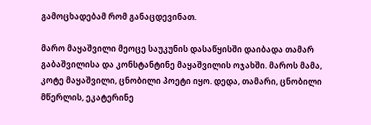გამოცხადებამ რომ განაცდევინათ.

მარო მაყაშვილი მეოცე საუკუნის დასაწყისში დაიბადა თამარ გაბაშვილისა და კონსტანტინე მაყაშვილის ოჯახში. მაროს მამა, კოტე მაყაშვილი, ცნობილი პოეტი იყო. დედა, თამარი, ცნობილი მწერლის, ეკატერინე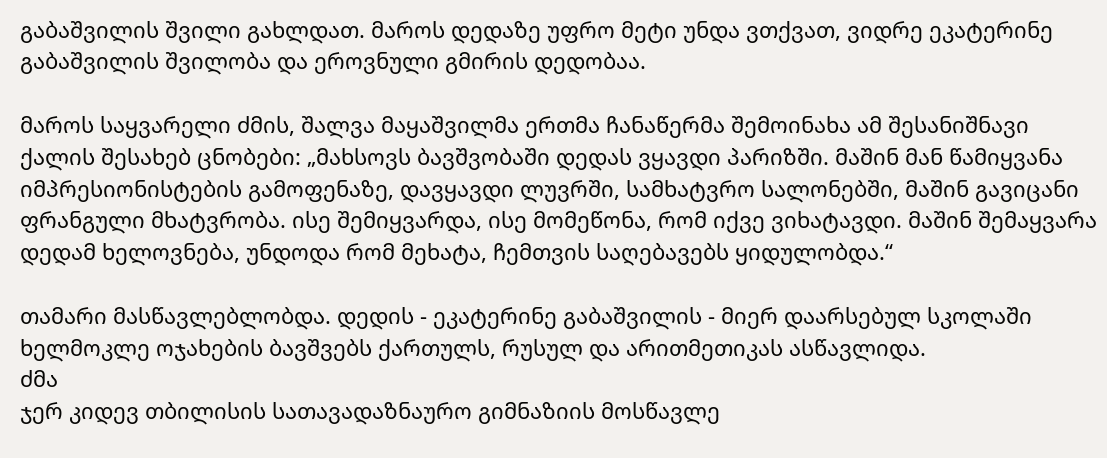გაბაშვილის შვილი გახლდათ. მაროს დედაზე უფრო მეტი უნდა ვთქვათ, ვიდრე ეკატერინე გაბაშვილის შვილობა და ეროვნული გმირის დედობაა.

მაროს საყვარელი ძმის, შალვა მაყაშვილმა ერთმა ჩანაწერმა შემოინახა ამ შესანიშნავი ქალის შესახებ ცნობები: „მახსოვს ბავშვობაში დედას ვყავდი პარიზში. მაშინ მან წამიყვანა იმპრესიონისტების გამოფენაზე, დავყავდი ლუვრში, სამხატვრო სალონებში, მაშინ გავიცანი ფრანგული მხატვრობა. ისე შემიყვარდა, ისე მომეწონა, რომ იქვე ვიხატავდი. მაშინ შემაყვარა დედამ ხელოვნება, უნდოდა რომ მეხატა, ჩემთვის საღებავებს ყიდულობდა.“

თამარი მასწავლებლობდა. დედის - ეკატერინე გაბაშვილის - მიერ დაარსებულ სკოლაში ხელმოკლე ოჯახების ბავშვებს ქართულს, რუსულ და არითმეთიკას ასწავლიდა.
ძმა
ჯერ კიდევ თბილისის სათავადაზნაურო გიმნაზიის მოსწავლე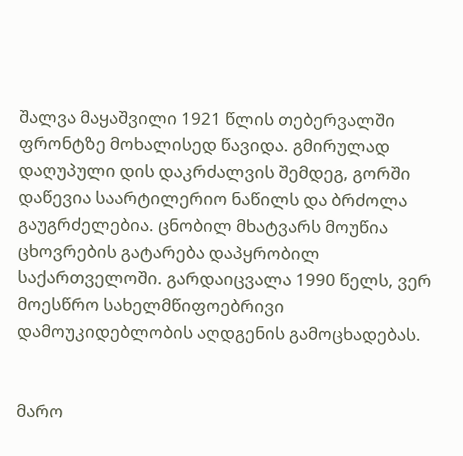შალვა მაყაშვილი 1921 წლის თებერვალში ფრონტზე მოხალისედ წავიდა. გმირულად დაღუპული დის დაკრძალვის შემდეგ, გორში დაწევია საარტილერიო ნაწილს და ბრძოლა გაუგრძელებია. ცნობილ მხატვარს მოუწია ცხოვრების გატარება დაპყრობილ საქართველოში. გარდაიცვალა 1990 წელს, ვერ მოესწრო სახელმწიფოებრივი დამოუკიდებლობის აღდგენის გამოცხადებას.


მარო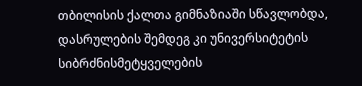თბილისის ქალთა გიმნაზიაში სწავლობდა, დასრულების შემდეგ კი უნივერსიტეტის სიბრძნისმეტყველების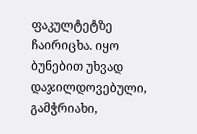ფაკულტეტზე ჩაირიცხა. იყო ბუნებით უხვად დაჯილდოვებული, გამჭრიახი,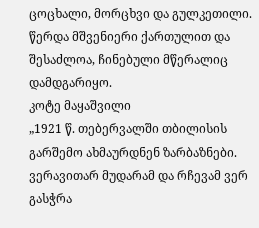ცოცხალი, მორცხვი და გულკეთილი. წერდა მშვენიერი ქართულით და შესაძლოა, ჩინებული მწერალიც დამდგარიყო.
კოტე მაყაშვილი
„1921 წ. თებერვალში თბილისის გარშემო ახმაურდნენ ზარბაზნები. ვერავითარ მუდარამ და რჩევამ ვერ გასჭრა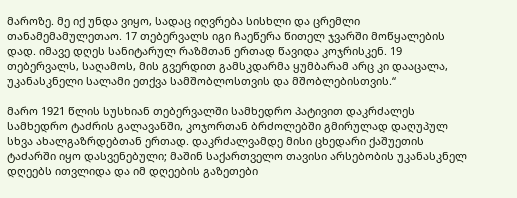მაროზე. მე იქ უნდა ვიყო, სადაც იღვრება სისხლი და ცრემლი თანამემამულეთაო. 17 თებერვალს იგი ჩაეწერა წითელ ჯვარში მოწყალების დად. იმავე დღეს სანიტარულ რაზმთან ერთად წავიდა კოჯრისკენ. 19 თებერვალს, საღამოს, მის გვერდით გამსკდარმა ყუმბარამ არც კი დააცალა, უკანასკნელი სალამი ეთქვა სამშობლოსთვის და მშობლებისთვის.“

მარო 1921 წლის სუსხიან თებერვალში სამხედრო პატივით დაკრძალეს სამხედრო ტაძრის გალავანში, კოჯორთან ბრძოლებში გმირულად დაღუპულ სხვა ახალგაზრდებთან ერთად. დაკრძალვამდე მისი ცხედარი ქაშუეთის ტაძარში იყო დასვენებული; მაშინ საქართველო თავისი არსებობის უკანასკნელ დღეებს ითვლიდა და იმ დღეების გაზეთები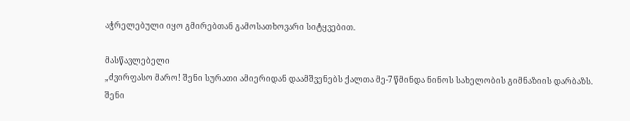აჭრელებული იყო გმირებთან გამოსათხოვარი სიტყვებით.

მასწავლებელი
„ძვირფასო მარო! შენი სურათი ამიერიდან დაამშვენებს ქალთა მე-7 წმინდა ნინოს სახელობის გიმნაზიის დარბაზს. შენი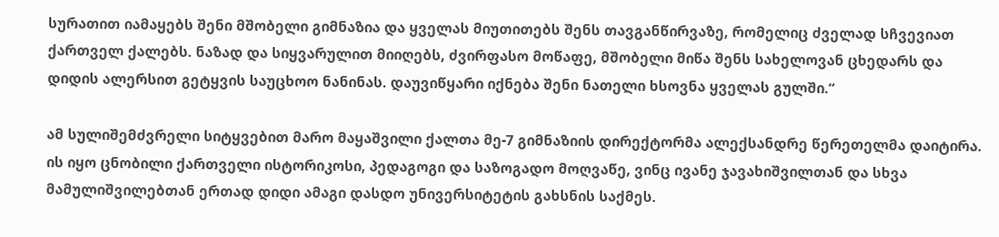სურათით იამაყებს შენი მშობელი გიმნაზია და ყველას მიუთითებს შენს თავგანწირვაზე, რომელიც ძველად სჩვევიათ ქართველ ქალებს. ნაზად და სიყვარულით მიიღებს, ძვირფასო მოწაფე, მშობელი მიწა შენს სახელოვან ცხედარს და დიდის ალერსით გეტყვის საუცხოო ნანინას. დაუვიწყარი იქნება შენი ნათელი ხსოვნა ყველას გულში.“

ამ სულიშემძვრელი სიტყვებით მარო მაყაშვილი ქალთა მე-7 გიმნაზიის დირექტორმა ალექსანდრე წერეთელმა დაიტირა. ის იყო ცნობილი ქართველი ისტორიკოსი, პედაგოგი და საზოგადო მოღვაწე, ვინც ივანე ჯავახიშვილთან და სხვა მამულიშვილებთან ერთად დიდი ამაგი დასდო უნივერსიტეტის გახსნის საქმეს.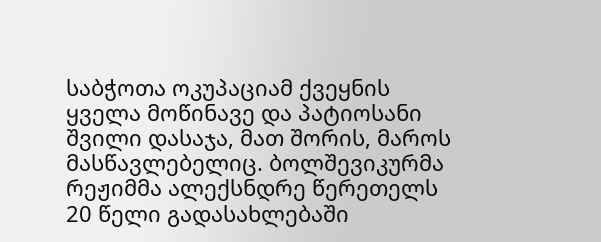საბჭოთა ოკუპაციამ ქვეყნის ყველა მოწინავე და პატიოსანი შვილი დასაჯა, მათ შორის, მაროს მასწავლებელიც. ბოლშევიკურმა რეჟიმმა ალექსნდრე წერეთელს 20 წელი გადასახლებაში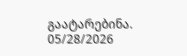გაატარებინა.
05/28/2026